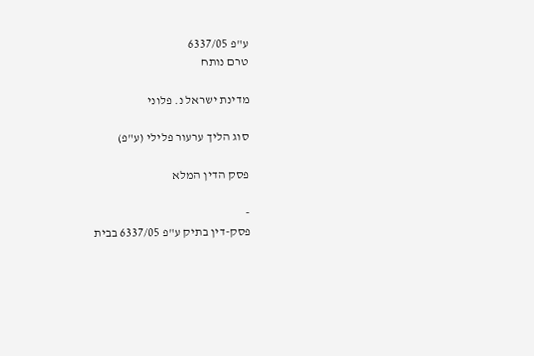ע"פ 6337/05
טרם נותח

מדינת ישראל נ. פלוני

סוג הליך ערעור פלילי (ע"פ)

פסק הדין המלא

-
פסק-דין בתיק ע"פ 6337/05 בבית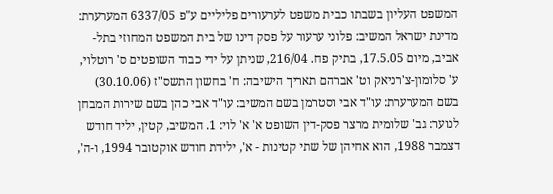המשפט העליון בשבתו כבית משפט לערעורים פליליים ע"פ 6337/05 המערערת: מדינת ישראל המשיב: פלוני ערעור על פסק דינו של בית המשפט המחוזי בתל-אביב, מיום 17.5.05, בתיק פח. 216/04, שניתן על ידי כבוד השופטים ס' רוטלוי, ע' סלומון-צ'רניאק וט' אברהם תאריך הישיבה: ח' בחשון התשס"ז (30.10.06) בשם המערערת: עו"ד אבי וסטרמן בשם המשיב: עו"ד אבי כהן בשם שירות המבחן לנוער: גב' שלומית מרצר פסק-דין השופט א' א' לוי: 1. המשיב, קטין, יליד חודש דצמבר 1988, הוא אחיהן של שתי קטינות - א', ילידת חודש אוקטובר 1994, ו-ה',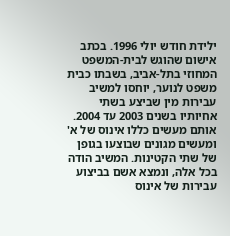ילידת חודש יולי 1996. בכתב אישום שהוגש לבית-המשפט המחוזי בתל-אביב, בשבתו כבית משפט לנוער, יוחסו למשיב עבירות מין שביצע בשתי אחיותיו בשנים 2003 עד 2004. אותם מעשים כללו אינוס של א' ומעשים מגונים שבוצעו בגופן של שתי הקטינות. המשיב הודה בכל אלה, ונמצא אשם בביצוע עבירות של אינוס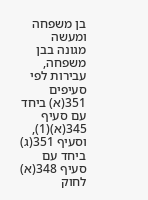בן משפחה ומעשה מגונה בבן משפחה, עבירות לפי סעיפים 351(א) ביחד עם סעיף 345(א)(1), וסעיף 351(ג) ביחד עם סעיף 348(א) לחוק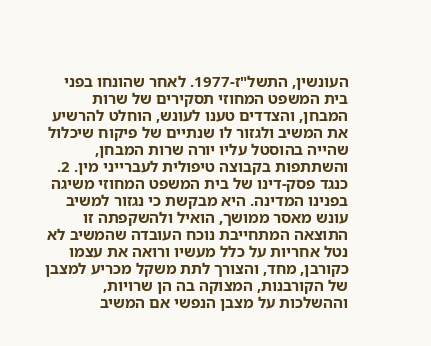העונשין, התשל"ז-1977. לאחר שהונחו בפני בית המשפט המחוזי תסקירים של שרות המבחן, והצדדים טענו לעונש, הוחלט להרשיע את המשיב ולגזור לו שנתיים של פיקוח שיכלול שהייה בהוסטל עליו יורה שרות המבחן, והשתתפות בקבוצה טיפולית לעברייני מין. 2. כנגד פסק-דינו של בית המשפט המחוזי משיגה בפנינו המדינה. היא מבקשת כי נגזור למשיב עונש מאסר ממושך, הואיל ולהשקפתה זו התוצאה המתחייבת נוכח העובדה שהמשיב לא נטל אחריות על כלל מעשיו ורואה את עצמו כקורבן, מחד, והצורך לתת משקל מכריע למצבן של הקורבנות, המצוקה בה הן שרויות, וההשלכות על מצבן הנפשי אם המשיב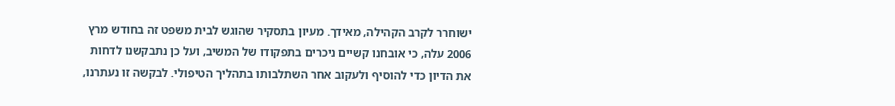ישוחרר לקרב הקהילה, מאידך. מעיון בתסקיר שהוגש לבית משפט זה בחודש מרץ 2006 עלה, כי אובחנו קשיים ניכרים בתפקודו של המשיב, ועל כן נתבקשנו לדחות את הדיון כדי להוסיף ולעקוב אחר השתלבותו בתהליך הטיפולי. לבקשה זו נעתרנו,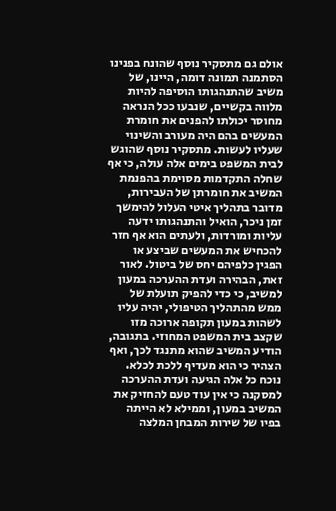אולם גם מתסקיר נוסף שהונח בפנינו הסתמנה תמונה דומה, היינו, של משיב שהתנהגותו הוסיפה להיות מלווה בקשיים, שנבעו ככל הנראה מחוסר יכולתו להפנים את חומרת המעשים בהם היה מעורב והשינוי שעליו לעשות. מתסקיר נוסף שהוגש לבית המשפט בימים אלה עולה, כי אף שחלה התקדמות מסוימת בהפנמת המשיב את חומרתן של העבירות, מדובר בתהליך איטי העלול להימשך זמן ניכר, הואיל והתנהגותו ידעה עליות ומורדות, ולעתים הוא אף חזר להכחיש את המעשים שביצע או הפגין כלפיהם יחס של ביטול. לאור זאת, הבהירה ועדת ההערכה במעון למשיב, כי כדי להפיק תועלת של ממש מהתהליך הטיפולי, יהיה עליו לשהות במעון תקופה ארוכה מזו שקצב בית המשפט המחוזי. בתגובה, הודיע המשיב שהוא מתנגד לכך, ואף הצהיר כי הוא מעדיף ללכת לכלא. נוכח כל אלה הגיעה ועדת ההערכה למסקנה כי אין עוד טעם להחזיק את המשיב במעון, וממילא לא הייתה בפיו של שירות המבחן המלצה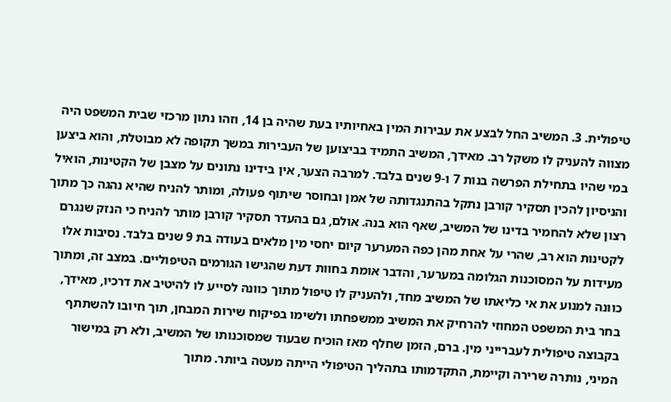טיפולית. 3. המשיב החל לבצע את עבירות המין באחיותיו בעת שהיה בן 14, וזהו נתון מרכזי שבית המשפט היה מצווה להעניק לו משקל רב. מאידך, המשיב התמיד בביצוען של העבירות במשך תקופה לא מבוטלת, והוא ביצען במי שהיו בתחילת הפרשה בנות 7 ו-9 שנים בלבד. למרבה הצער, אין בידינו נתונים על מצבן של הקטינות, הואיל והניסיון להכין תסקיר קורבן נתקל בהתנגדותה של אמן ובחוסר שיתוף פעולה, ומותר להניח שהיא נהגה כך מתוך רצון שלא להחמיר בדינו של המשיב, שאף הוא בנה. אולם, גם בהעדר תסקיר קורבן מותר להניח כי הנזק שנגרם לקטינות הוא רב, שהרי על אחת מהן כפה המערער קיום יחסי מין מלאים בעודה בת 9 שנים בלבד. נסיבות אלו מעידות על המסוכנות הגלומה במערער, והדבר אומת בחוות דעת שהגישו הגורמים הטיפוליים. במצב זה, ומתוך כוונה למנוע את אי כליאתו של המשיב מחד, ולהעניק לו טיפול מתוך כוונה לסייע לו להיטיב את דרכיו, מאידך, בחר בית המשפט המחוזי להרחיק את המשיב ממשפחתו ולשימו בפיקוח שירות המבחן, תוך חיובו להשתתף בקבוצה טיפולית לעברייני מין. ברם, הזמן שחלף מאז הוכיח שבעוד שמסוכנותו של המשיב, ולא רק במישור המיני, נותרה שרירה וקיימת, התקדמותו בתהליך הטיפולי הייתה מעטה ביותר. מתוך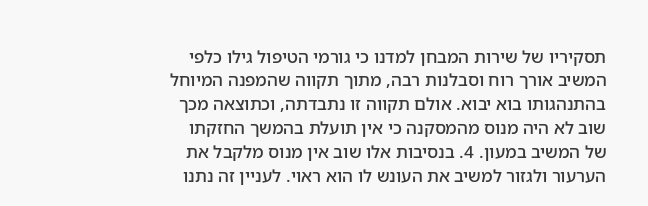תסקיריו של שירות המבחן למדנו כי גורמי הטיפול גילו כלפי המשיב אורך רוח וסבלנות רבה, מתוך תקווה שהמפנה המיוחל בהתנהגותו בוא יבוא. אולם תקווה זו נתבדתה, וכתוצאה מכך שוב לא היה מנוס מהמסקנה כי אין תועלת בהמשך החזקתו של המשיב במעון. 4. בנסיבות אלו שוב אין מנוס מלקבל את הערעור ולגזור למשיב את העונש לו הוא ראוי. לעניין זה נתנו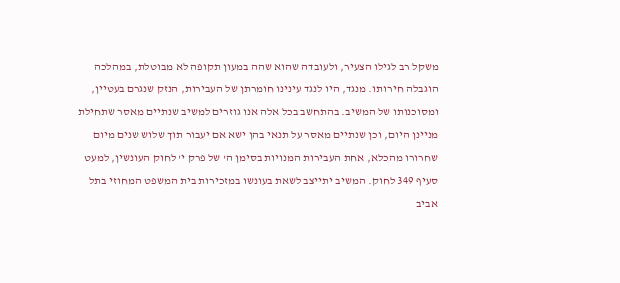משקל רב לגילו הצעיר, ולעובדה שהוא שהה במעון תקופה לא מבוטלת, במהלכה הוגבלה חירותו. מנגד, היו לנגד עינינו חומרתן של העבירות, הנזק שנגרם בעטיין, ומסוכנותו של המשיב. בהתחשב בכל אלה אנו גוזרים למשיב שנתיים מאסר שתחילת מניינן היום, וכן שנתיים מאסר על תנאי בהן ישא אם יעבור תוך שלוש שנים מיום שחרורו מהכלא, אחת העבירות המנויות בסימן ה' של פרק י' לחוק העונשין, למעט סעיף 349 לחוק. המשיב יתייצב לשאת בעונשו במזכירות בית המשפט המחוזי בתל אביב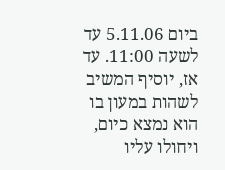ביום 5.11.06 עד לשעה 11:00. עד אז, יוסיף המשיב לשהות במעון בו הוא נמצא כיום, ויחולו עליו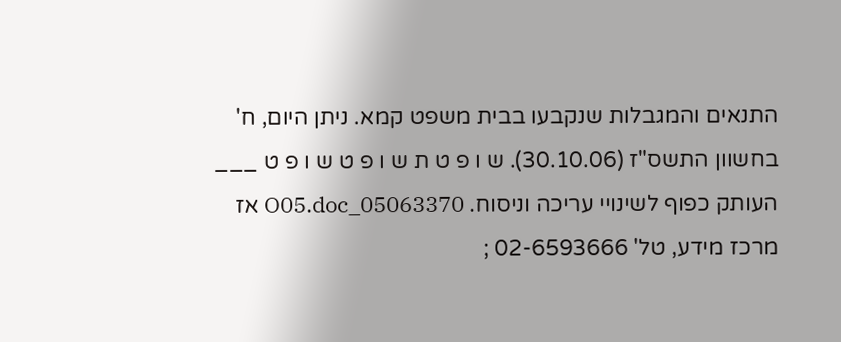התנאים והמגבלות שנקבעו בבית משפט קמא. ניתן היום, ח' בחשוון התשס"ז (30.10.06). ש ו פ ט ת ש ו פ ט ש ו פ ט ___ העותק כפוף לשינויי עריכה וניסוח. 05063370_O05.doc אז מרכז מידע, טל' 02-6593666 ;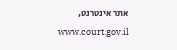אתר אינטרנט, www.court.gov.il